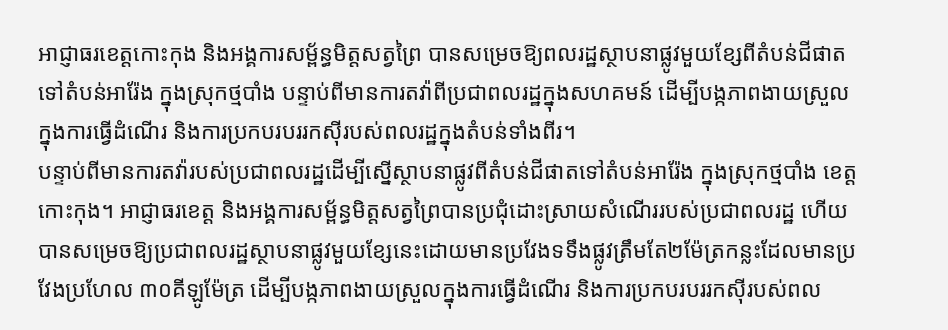អាជ្ញាធរខេត្តកោះកុង និងអង្គការសម្ព័ន្ធមិត្តសត្វព្រៃ បានសម្រេចឱ្យពលរដ្ឋស្ថាបនាផ្លូវមួយខ្សែពីតំបន់ជីផាតទៅតំបន់អារ៉ែង ក្នុងស្រុកថ្មបាំង បន្ទាប់ពីមានការតវ៉ាពីប្រជាពលរដ្ឋក្នុងសហគមន៍ ដើម្បីបង្កភាពងាយស្រួលក្នុងការធ្វើដំណើរ និងការប្រកបរបររកស៊ីរបស់ពលរដ្ឋក្នុងតំបន់ទាំងពីរ។
បន្ទាប់ពីមានការតវ៉ារបស់ប្រជាពលរដ្ឋដើម្បីស្នើស្ថាបនាផ្លូវពីតំបន់ជីផាតទៅតំបន់អារ៉ែង ក្នុងស្រុកថ្មបាំង ខេត្តកោះកុង។ អាជ្ញាធរខេត្ត និងអង្គការសម្ព័ន្ធមិត្តសត្វព្រៃបានប្រជុំដោះស្រាយសំណើររបស់ប្រជាពលរដ្ឋ ហើយបានសម្រេចឱ្យប្រជាពលរដ្ឋស្ថាបនាផ្លូវមួយខ្សែនេះដោយមានប្រវែងទទឹងផ្លូវត្រឹមតែ២ម៉ែត្រកន្លះដែលមានប្រវែងប្រហែល ៣០គីឡូម៉ែត្រ ដើម្បីបង្កភាពងាយស្រួលក្នុងការធ្វើដំណើរ និងការប្រកបរបររកស៊ីរបស់ពល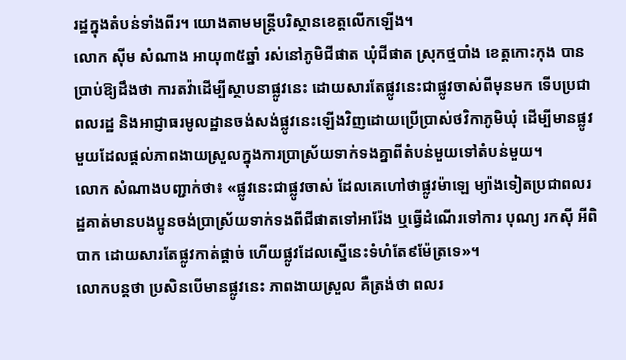រដ្ឋក្នុងតំបន់ទាំងពីរ។ យោងតាមមន្ត្រីបរិស្ថានខេត្តលើកឡើង។
លោក ស៊ីម សំណាង អាយុ៣៥ឆ្នាំ រស់នៅភូមិជីផាត ឃុំជីផាត ស្រុកថ្មបាំង ខេត្តកោះកុង បានប្រាប់ឱ្យដឹងថា ការតវ៉ាដើម្បីស្ថាបនាផ្លូវនេះ ដោយសារតែផ្លូវនេះជាផ្លូវចាស់ពីមុនមក ទើបប្រជាពលរដ្ឋ និងអាជ្ញាធរមូលដ្ឋានចង់សង់ផ្លូវនេះឡើងវិញដោយប្រើប្រាស់ថវិកាភូមិឃុំ ដើម្បីមានផ្លូវមួយដែលផ្ដល់ភាពងាយស្រួលក្នុងការប្រាស្រ័យទាក់ទងគ្នាពីតំបន់មួយទៅតំបន់មួយ។
លោក សំណាងបញ្ជាក់ថា៖ «ផ្លូវនេះជាផ្លូវចាស់ ដែលគេហៅថាផ្លូវម៉ាឡេ ម្យ៉ាងទៀតប្រជាពលរដ្ឋគាត់មានបងប្អូនចង់ប្រាស្រ័យទាក់ទងពីជីផាតទៅអារ៉ែង ឬធ្វើដំណើរទៅការ បុណ្យ រកស៊ី អីពិបាក ដោយសារតែផ្លូវកាត់ផ្ដាច់ ហើយផ្លូវដែលស្នើនេះទំហំតែ៩ម៉ែត្រទេ»។
លោកបន្តថា ប្រសិនបើមានផ្លូវនេះ ភាពងាយស្រួល គឺត្រង់ថា ពលរ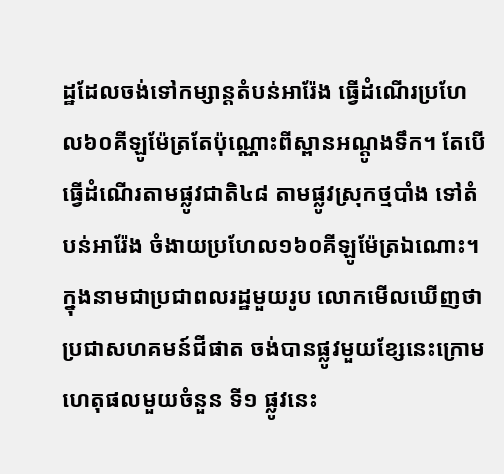ដ្ឋដែលចង់ទៅកម្សាន្តតំបន់អារ៉ែង ធ្វើដំណើរប្រហែល៦០គីឡូម៉ែត្រតែប៉ុណ្ណោះពីស្ពានអណ្ដូងទឹក។ តែបើធ្វើដំណើរតាមផ្លូវជាតិ៤៨ តាមផ្លូវស្រុកថ្មបាំង ទៅតំបន់អារ៉ែង ចំងាយប្រហែល១៦០គីឡូម៉ែត្រឯណោះ។
ក្នុងនាមជាប្រជាពលរដ្ឋមួយរូប លោកមើលឃើញថា ប្រជាសហគមន៍ជីផាត ចង់បានផ្លូវមួយខ្សែនេះក្រោមហេតុផលមួយចំនួន ទី១ ផ្លូវនេះ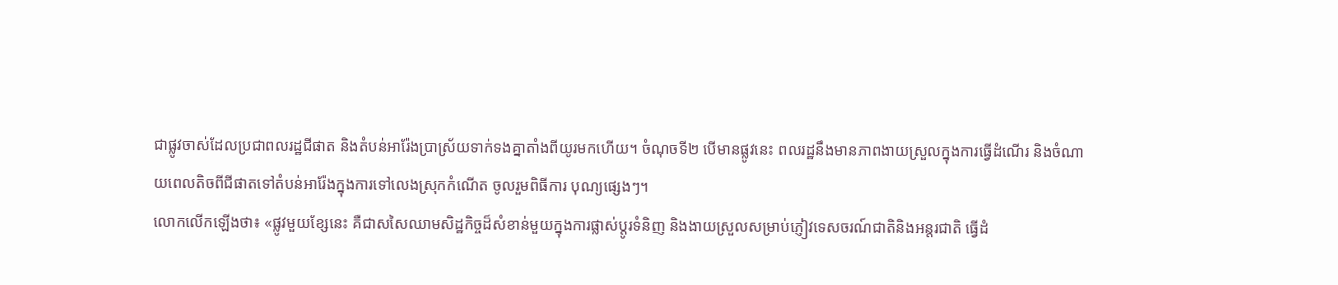ជាផ្លូវចាស់ដែលប្រជាពលរដ្ឋជីផាត និងតំបន់អារ៉ែងប្រាស្រ័យទាក់ទងគ្នាតាំងពីយូរមកហើយ។ ចំណុចទី២ បើមានផ្លូវនេះ ពលរដ្ឋនឹងមានភាពងាយស្រួលក្នុងការធ្វើដំណើរ និងចំណាយពេលតិចពីជីផាតទៅតំបន់អារ៉ែងក្នុងការទៅលេងស្រុកកំណើត ចូលរួមពិធីការ បុណ្យផ្សេងៗ។
លោកលើកឡើងថា៖ «ផ្លូវមួយខ្សែនេះ គឺជាសសៃឈាមសិដ្ឋកិច្ចដ៏សំខាន់មួយក្នុងការផ្លាស់ប្ដូរទំនិញ និងងាយស្រួលសម្រាប់ភ្ញៀវទេសចរណ៍ជាតិនិងអន្តរជាតិ ធ្វើដំ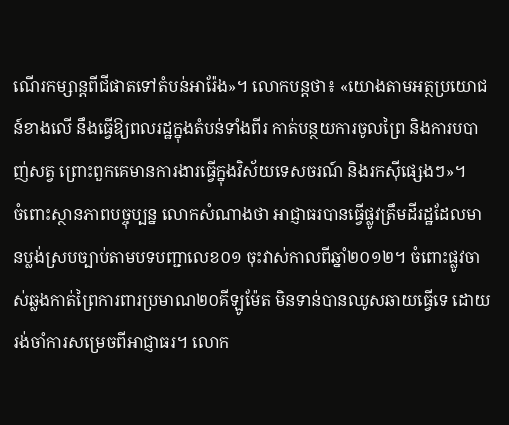ណើរកម្សាន្តពីជីផាតទៅតំបន់អារ៉ែង»។ លោកបន្តថា៖ «យោងតាមអត្ថប្រយោជន៍ខាងលើ នឹងធ្វើឱ្យពលរដ្ឋក្នុងតំបន់ទាំងពីរ កាត់បន្ថយការចូលព្រៃ និងការបបាញ់សត្វ ព្រោះពួកគេមានការងារធ្វើក្នុងវិស័យទេសចរណ៍ និងរកស៊ីផ្សេងៗ»។
ចំពោះស្ថានភាពបច្ចុប្បន្ន លោកសំណាងថា អាជ្ញាធរបានធ្វើផ្លូវត្រឹមដីរដ្ឋដែលមានប្លង់ស្របច្បាប់តាមបទបញ្ជាលេខ០១ ចុះវាស់កាលពីឆ្នាំ២០១២។ ចំពោះផ្លូវចាស់ឆ្លងកាត់ព្រៃការពារប្រមាណ២០គីឡូម៉ែត មិនទាន់បានឈូសឆាយធ្វើទេ ដោយរង់ចាំការសម្រេចពីអាជ្ញាធរ។ លោក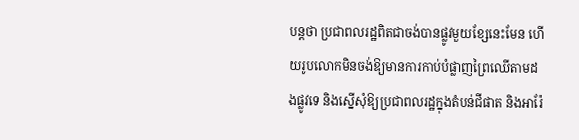បន្តថា ប្រជាពលរដ្ឋពិតជាចង់បានផ្លូវមួយខ្សែនេះមែន ហើយរូបលោកមិនចង់ឱ្យមានការកាប់បំផ្លាញព្រៃឈើតាមដងផ្លូវទេ និងស្នើសុំឱ្យប្រជាពលរដ្ឋក្នុងតំបន់ជីផាត និងអារ៉ែ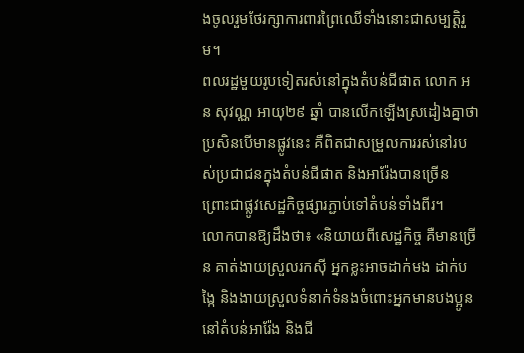ងចូលរួមថែរក្សាការពារព្រៃឈើទាំងនោះជាសម្បត្តិរួម។
ពលរដ្ឋមួយរូបទៀតរស់នៅក្នុងតំបន់ជីផាត លោក អន សុវណ្ណ អាយុ២៩ ឆ្នាំ បានលើកឡើងស្រដៀងគ្នាថា ប្រសិនបើមានផ្លូវនេះ គឺពិតជាសម្រួលការរស់នៅរបស់ប្រជាជនក្នុងតំបន់ជីផាត និងអារ៉ែងបានច្រើន ព្រោះជាផ្លូវសេដ្ឋកិច្ចផ្សារភ្ជាប់ទៅតំបន់ទាំងពីរ។
លោកបានឱ្យដឹងថា៖ «និយាយពីសេដ្ឋកិច្ច គឺមានច្រើន គាត់ងាយស្រួលរកស៊ី អ្នកខ្លះអាចដាក់មង ដាក់បង្កៃ និងងាយស្រួលទំនាក់ទំនងចំពោះអ្នកមានបងប្អូននៅតំបន់អារ៉ែង និងជី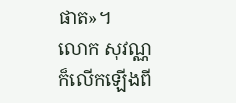ផាត»។
លោក សុវណ្ណ ក៏លើកឡើងពី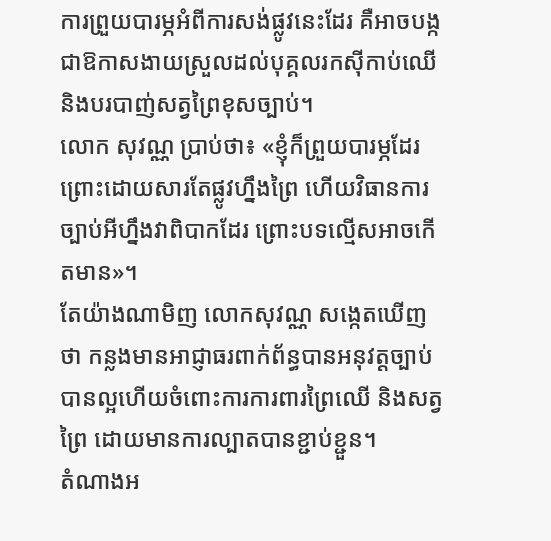ការព្រួយបារម្ភអំពីការសង់ផ្លូវនេះដែរ គឺអាចបង្កជាឱកាសងាយស្រួលដល់បុគ្គលរកស៊ីកាប់ឈើ និងបរបាញ់សត្វព្រៃខុសច្បាប់។
លោក សុវណ្ណ ប្រាប់ថា៖ «ខ្ញុំក៏ព្រួយបារម្ភដែរ ព្រោះដោយសារតែផ្លូវហ្នឹងព្រៃ ហើយវិធានការច្បាប់អីហ្នឹងវាពិបាកដែរ ព្រោះបទល្មើសអាចកើតមាន»។
តែយ៉ាងណាមិញ លោកសុវណ្ណ សង្កេតឃើញថា កន្លងមានអាជ្ញាធរពាក់ព័ន្ធបានអនុវត្តច្បាប់បានល្អហើយចំពោះការការពារព្រៃឈើ និងសត្វព្រៃ ដោយមានការល្បាតបានខ្ជាប់ខ្ជួន។
តំណាងអ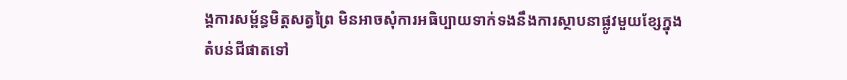ង្គការសម្ព័ន្ធមិត្តសត្វព្រៃ មិនអាចសុំការអធិប្បាយទាក់ទងនឹងការស្ថាបនាផ្លូវមួយខ្សែក្នុងតំបន់ជីផាតទៅ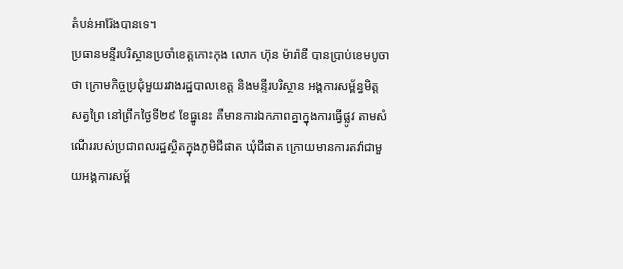តំបន់អារ៉ែងបានទេ។
ប្រធានមន្ទីរបរិស្ថានប្រចាំខេត្តកោះកុង លោក ហ៊ុន ម៉ារ៉ាឌី បានប្រាប់ខេមបូចា ថា ក្រោមកិច្ចប្រជុំមួយរវាងរដ្ឋបាលខេត្ត និងមន្ទីរបរិស្ថាន អង្គការសម្ព័ន្ធមិត្តសត្វព្រៃ នៅព្រឹកថ្ងៃទី២៩ ខែធ្នូនេះ គឺមានការឯកភាពគ្នាក្នុងការធ្វើផ្លូវ តាមសំណើររបស់ប្រជាពលរដ្ឋស្ថិតក្នុងភូមិជីផាត ឃុំជីផាត ក្រោយមានការតវ៉ាជាមួយអង្គការសម្ព័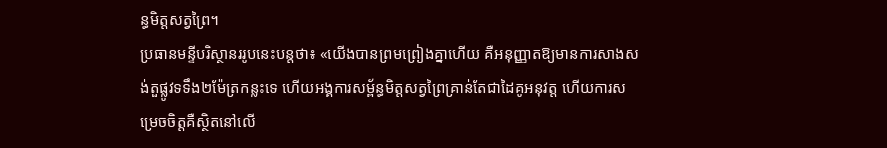ន្ធមិត្តសត្វព្រៃ។
ប្រធានមន្ទីបរិស្ថានររូបនេះបន្តថា៖ «យើងបានព្រមព្រៀងគ្នាហើយ គឺអនុញ្ញាតឱ្យមានការសាងសង់តួផ្លូវទទឹង២ម៉ែត្រកន្លះទេ ហើយអង្គការសម្ព័ន្ធមិត្តសត្វព្រៃគ្រាន់តែជាដៃគូអនុវត្ត ហើយការសម្រេចចិត្តគឺស្ថិតនៅលើ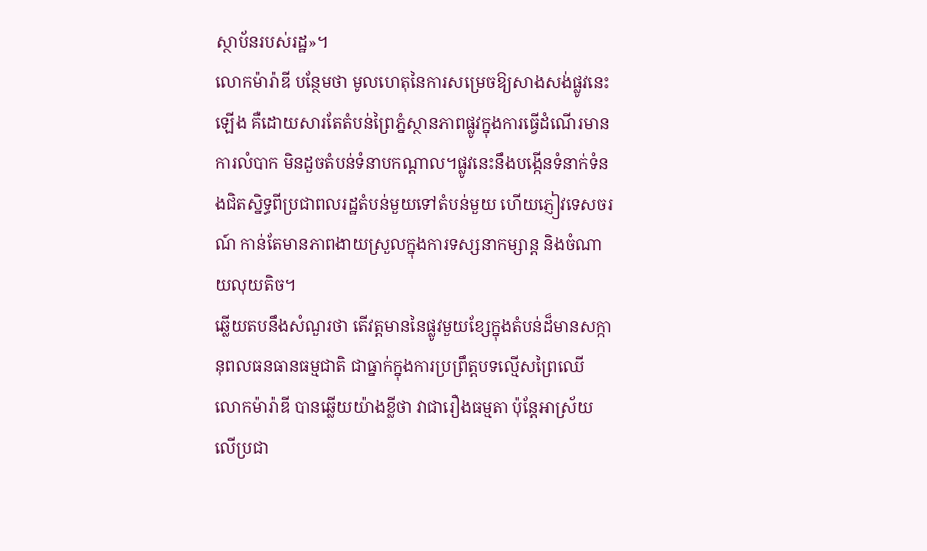ស្ថាប័នរបស់រដ្ឋ»។
លោកម៉ារ៉ាឌី បន្ថែមថា មូលហេតុនៃការសម្រេចឱ្យសាងសង់ផ្លូវនេះឡើង គឺដោយសារតែតំបន់ព្រៃភ្នំស្ថានភាពផ្លូវក្នុងការធ្វើដំណើរមានការលំបាក មិនដួចតំបន់ទំនាបកណ្ដាល។ផ្លូវនេះនឹងបង្កើនទំនាក់ទំនងជិតស្និទ្ធពីប្រជាពលរដ្ឋតំបន់មួយទៅតំបន់មួយ ហើយភ្ញៀវទេសចរណ៍ កាន់តែមានភាពងាយស្រួលក្នុងការទស្សនាកម្សាន្ត និងចំណាយលុយតិច។
ឆ្លើយតបនឹងសំណួរថា តើវត្តមាននៃផ្លូវមួយខ្សែក្នុងតំបន់ដ៏មានសក្កានុពលធនធានធម្មជាតិ ជាធ្នាក់ក្នុងការប្រព្រឹត្តបទល្មើសព្រៃឈើ លោកម៉ារ៉ាឌី បានឆ្លើយយ៉ាងខ្លីថា វាជារឿងធម្មតា ប៉ុន្តែអាស្រ័យលើប្រជា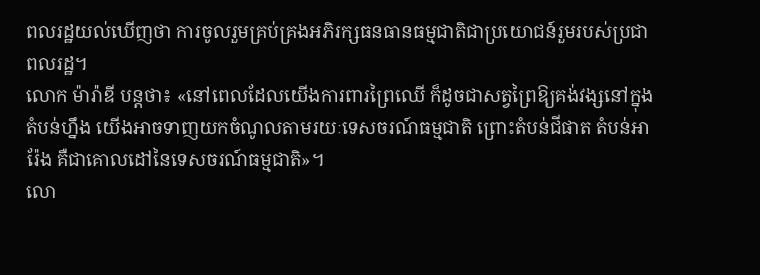ពលរដ្ឋយល់ឃើញថា ការចូលរួមគ្រប់គ្រងអភិរក្សធនធានធម្មជាតិជាប្រយោជន៍រួមរបស់ប្រជាពលរដ្ឋ។
លោក ម៉ារ៉ាឌី បន្តថា៖ «នៅពេលដែលយើងការពារព្រៃឈើ ក៏ដូចជាសត្វព្រៃឱ្យគង់វង្សនៅក្នុងតំបន់ហ្នឹង យើងអាចទាញយកចំណូលតាមរយៈទេសចរណ៍ធម្មជាតិ ព្រោះតំបន់ជីផាត តំបន់អារ៉ែង គឺជាគោលដៅនៃទេសចរណ៍ធម្មជាតិ»។
លោ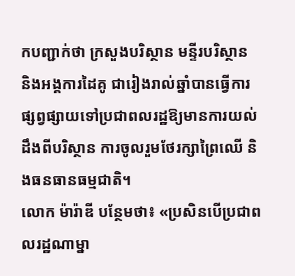កបញ្ជាក់ថា ក្រសួងបរិស្ថាន មន្ទីរបរិស្ថាន និងអង្គការដៃគូ ជារៀងរាល់ឆ្នាំបានធ្វើការផ្សព្វផ្សាយទៅប្រជាពលរដ្ឋឱ្យមានការយល់ដឹងពីបរិស្ថាន ការចូលរួមថែរក្សាព្រៃឈើ និងធនធានធម្មជាតិ។
លោក ម៉ារ៉ាឌី បន្ថែមថា៖ «ប្រសិនបើប្រជាពលរដ្ឋណាម្នា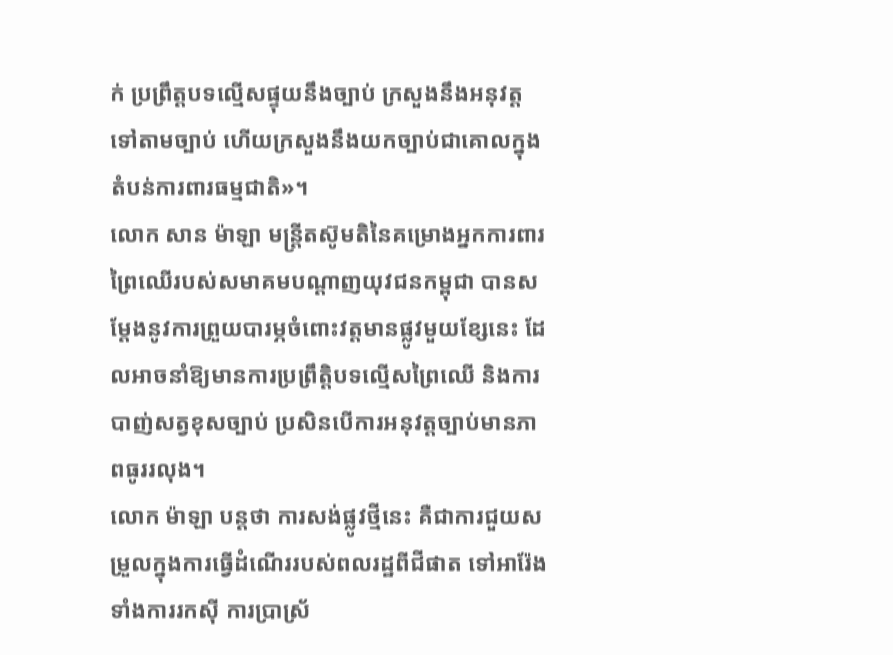ក់ ប្រព្រឹត្តបទល្មើសផ្ទុយនឹងច្បាប់ ក្រសួងនឹងអនុវត្តទៅតាមច្បាប់ ហើយក្រសួងនឹងយកច្បាប់ជាគោលក្នុងតំបន់ការពារធម្មជាតិ»។
លោក សាន ម៉ាឡា មន្ត្រីតស៊ូមតិនៃគម្រោងអ្នកការពារព្រៃឈើរបស់សមាគមបណ្តាញយុវជនកម្ពុជា បានសម្ដែងនូវការព្រួយបារម្ភចំពោះវត្តមានផ្លូវមួយខ្សែនេះ ដែលអាចនាំឱ្យមានការប្រព្រឹត្តិបទល្មើសព្រៃឈើ និងការបាញ់សត្វខុសច្បាប់ ប្រសិនបើការអនុវត្តច្បាប់មានភាពធូររលុង។
លោក ម៉ាឡា បន្តថា ការសង់ផ្លូវថ្មីនេះ គឺជាការជួយសម្រួលក្នុងការធ្វើដំណើររបស់ពលរដ្ឋពីជីផាត ទៅអារ៉ែង ទាំងការរកស៊ី ការប្រាស្រ័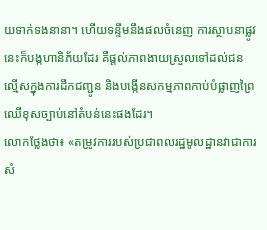យទាក់ទងនានា។ ហើយទន្ទឹមនឹងផលចំនេញ ការស្ថាបនាផ្លូវនេះក៏បង្កហានិភ័យដែរ គឺផ្ដល់ភាពងាយស្រួលទៅដល់ជនល្មើសក្នុងការដឹកជញ្ជូន និងបង្កើនសកម្មភាពកាប់បំផ្លាញព្រៃឈើខុសច្បាប់នៅតំបន់នេះផងដែរ។
លោកថ្លែងថា៖ «តម្រូវការរបស់ប្រជាពលរដ្ឋមូលដ្ឋានវាជាការសំ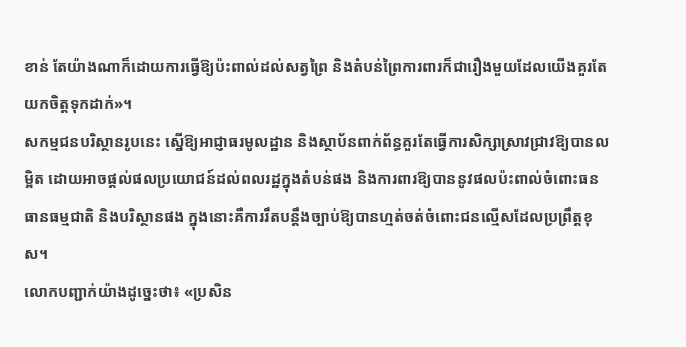ខាន់ តែយ៉ាងណាក៏ដោយការធ្វើឱ្យប៉ះពាល់ដល់សត្វព្រៃ និងតំបន់ព្រៃការពារក៏ជារឿងមួយដែលយើងគួរតែយកចិត្តទុកដាក់»។
សកម្មជនបរិស្ថានរូបនេះ ស្នើឱ្យអាជ្ញាធរមូលដ្ឋាន និងស្ថាប័នពាក់ព័ន្ធគួរតែធ្វើការសិក្សាស្រាវជ្រាវឱ្យបានលម្អិត ដោយអាចផ្ដល់ផលប្រយោជន៍ដល់ពលរដ្ឋក្នុងតំបន់ផង និងការពារឱ្យបាននូវផលប៉ះពាល់ចំពោះធនធានធម្មជាតិ និងបរិស្ថានផង ក្នុងនោះគឺការរឹតបន្តឹងច្បាប់ឱ្យបានហ្មត់ចត់ចំពោះជនល្មើសដែលប្រព្រឹត្តខុស។
លោកបញ្ជាក់យ៉ាងដូច្នេះថា៖ «ប្រសិន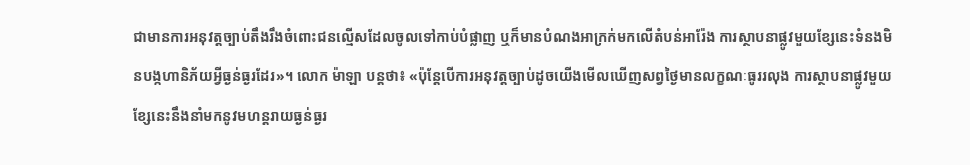ជាមានការអនុវត្តច្បាប់តឹងរឹងចំពោះជនល្មើសដែលចូលទៅកាប់បំផ្លាញ ឬក៏មានបំណងអាក្រក់មកលើតំបន់អារ៉ែង ការស្ថាបនាផ្លូវមួយខ្សែនេះទំនងមិនបង្កហានិភ័យអ្វីធ្ងន់ធ្ងរដែរ»។ លោក ម៉ាឡា បន្តថា៖ «ប៉ុន្តែបើការអនុវត្តច្បាប់ដូចយើងមើលឃើញសព្វថ្ងៃមានលក្ខណៈធូររលុង ការស្ថាបនាផ្លូវមួយខ្សែនេះនឹងនាំមកនូវមហន្តរាយធ្ងន់ធ្ងរ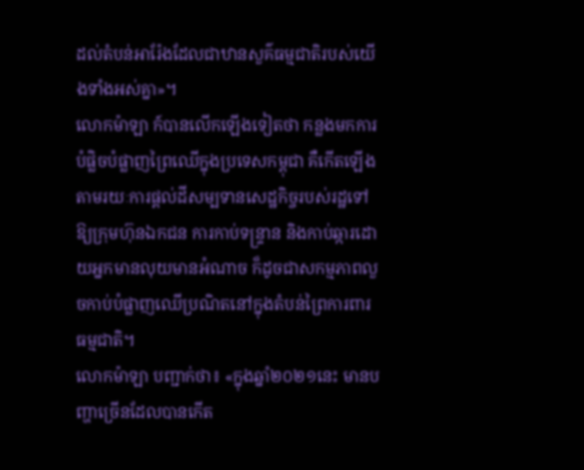ដល់តំបន់អារ៉ែងដែលជាឋានសួគ៌ធម្មជាតិរបស់យើងទាំងអស់គ្នា»។
លោកម៉ាឡា ក៍បានលើកឡើងទៀតថា កន្លងមកការបំផ្លិចបំផ្លាញព្រៃឈើក្នុងប្រទេសកម្ពុជា គឺកើតឡើងតាមរយៈការផ្ដល់ដីសម្បទានសេដ្ឋកិច្ចរបស់រដ្ឋទៅឱ្យក្រុមហ៊ុនឯកជន ការកាប់ទន្រ្ទាន និងកាប់ឆ្ការដោយអ្នកមានលុយមានអំណាច ក៏ដូចជាសកម្មភាពលួចកាប់បំផ្លាញឈើប្រណិតនៅក្នុងតំបន់ព្រៃការពារធម្មជាតិ។
លោកម៉ាឡា បញ្ជាក់ថា៖ «ក្នុងឆ្នាំ២០២១នេះ មានបញ្ហាច្រើនដែលបានកើត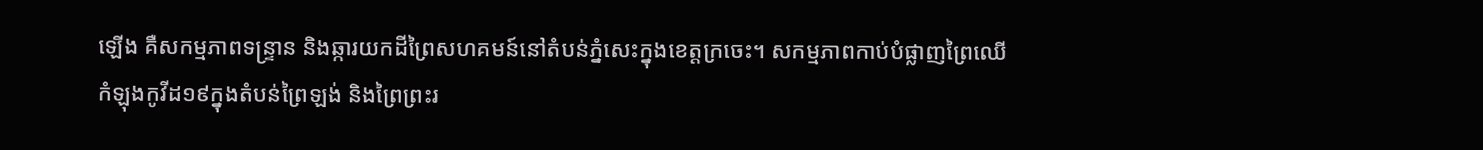ឡើង គឺសកម្មភាពទន្រ្ទាន និងឆ្ការយកដីព្រៃសហគមន៍នៅតំបន់ភ្នំសេះក្នុងខេត្តក្រចេះ។ សកម្មភាពកាប់បំផ្លាញព្រៃឈើ កំឡុងកូវីដ១៩ក្នុងតំបន់ព្រៃឡង់ និងព្រៃព្រះរ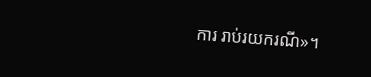ការ រាប់រយករណី»។